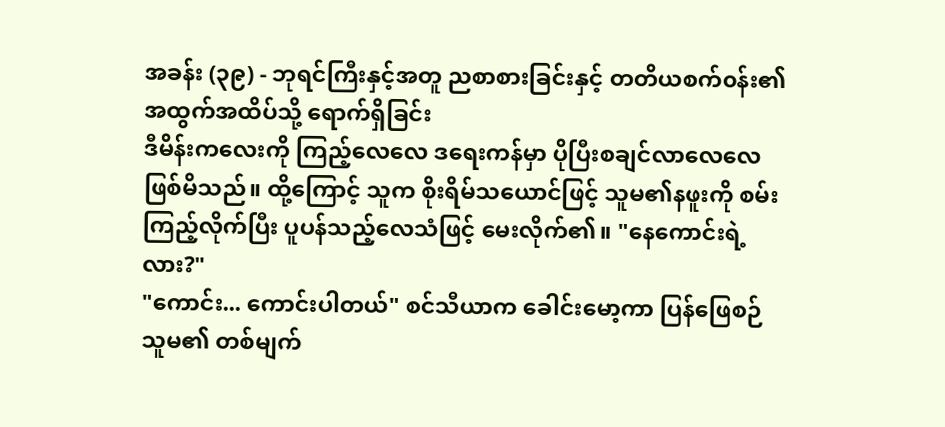အခန်း (၃၉) - ဘုရင်ကြီးနှင့်အတူ ညစာစားခြင်းနှင့် တတိယစက်၀န်း၏ အထွက်အထိပ်သို့ ရောက်ရှိခြင်း
ဒီမိန်းကလေးကို ကြည့်လေလေ ဒရေးကန်မှာ ပိုပြီးစချင်လာလေလေ ဖြစ်မိသည်။ ထို့ကြောင့် သူက စိုးရိမ်သယောင်ဖြင့် သူမ၏နဖူးကို စမ်းကြည့်လိုက်ပြီး ပူပန်သည့်လေသံဖြင့် မေးလိုက်၏။ "နေကောင်းရဲ့လား?"
"ကောင်း... ကောင်းပါတယ်" စင်သီယာက ခေါင်းမော့ကာ ပြန်ဖြေစဉ် သူမ၏ တစ်မျက်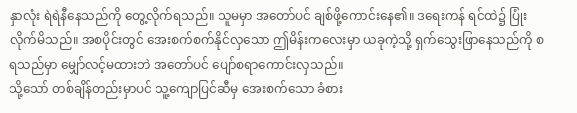နှာလုံး ရဲရဲနီနေသည်ကို တွေ့လိုက်ရသည်။ သူမမှာ အတော်ပင် ချစ်ဖို့ကောင်းနေ၏။ ဒရေးကန် ရင်ထဲ၌ ပြုံးလိုက်မိသည်။ အစပိုင်းတွင် အေးစက်စက်နိုင်လှသော ဤမိန်းကလေးမှာ ယခုကဲ့သို့ ရှက်သွေးဖြာနေသည်ကို စရသည်မှာ မျှော်လင့်မထားဘဲ အတော်ပင် ပျော်စရာကောင်းလှသည်။
သို့သော် တစ်ချိန်တည်းမှာပင် သူ့ကျောပြင်ဆီမှ အေးစက်သော ခံစား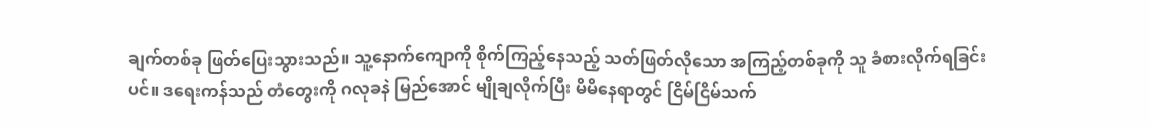ချက်တစ်ခု ဖြတ်ပြေးသွားသည်။ သူ့နောက်ကျောကို စိုက်ကြည့်နေသည့် သတ်ဖြတ်လိုသော အကြည့်တစ်ခုကို သူ ခံစားလိုက်ရခြင်းပင်။ ဒရေးကန်သည် တံတွေးကို ဂလုခနဲ မြည်အောင် မျိုချလိုက်ပြီး မိမိနေရာတွင် ငြိမ်ငြိမ်သက်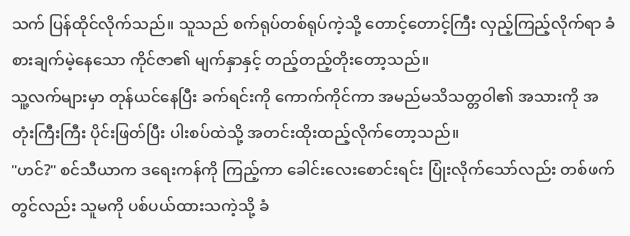သက် ပြန်ထိုင်လိုက်သည်။ သူသည် စက်ရုပ်တစ်ရုပ်ကဲ့သို့ တောင့်တောင့်ကြီး လှည့်ကြည့်လိုက်ရာ ခံစားချက်မဲ့နေသော ကိုင်ဇာ၏ မျက်နှာနှင့် တည့်တည့်တိုးတော့သည်။
သူ့လက်များမှာ တုန်ယင်နေပြီး ခက်ရင်းကို ကောက်ကိုင်ကာ အမည်မသိသတ္တဝါ၏ အသားကို အတုံးကြီးကြီး ပိုင်းဖြတ်ပြီး ပါးစပ်ထဲသို့ အတင်းထိုးထည့်လိုက်တော့သည်။
"ဟင်?" စင်သီယာက ဒရေးကန်ကို ကြည့်ကာ ခေါင်းလေးစောင်းရင်း ပြုံးလိုက်သော်လည်း တစ်ဖက်တွင်လည်း သူမကို ပစ်ပယ်ထားသကဲ့သို့ ခံ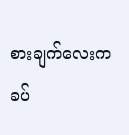စားချက်လေးက ခပ်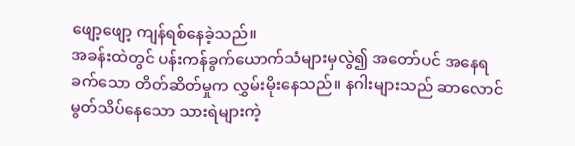ဖျော့ဖျော့ ကျန်ရစ်နေခဲ့သည်။
အခန်းထဲတွင် ပန်းကန်ခွက်ယောက်သံများမှလွဲ၍ အတော်ပင် အနေရခက်သော တိတ်ဆိတ်မှုက လွှမ်းမိုးနေသည်။ နဂါးများသည် ဆာလောင်မွတ်သိပ်နေသော သားရဲများကဲ့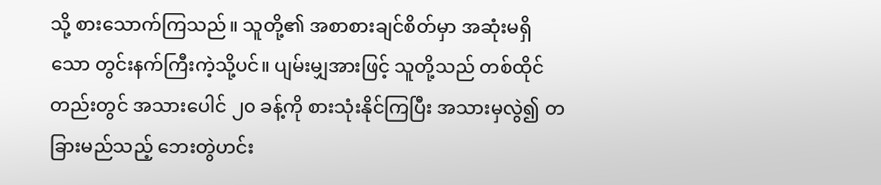သို့ စားသောက်ကြသည်။ သူတို့၏ အစာစားချင်စိတ်မှာ အဆုံးမရှိသော တွင်းနက်ကြီးကဲ့သို့ပင်။ ပျမ်းမျှအားဖြင့် သူတို့သည် တစ်ထိုင်တည်းတွင် အသားပေါင် ၂၀ ခန့်ကို စားသုံးနိုင်ကြပြီး အသားမှလွဲ၍ တခြားမည်သည့် ဘေးတွဲဟင်း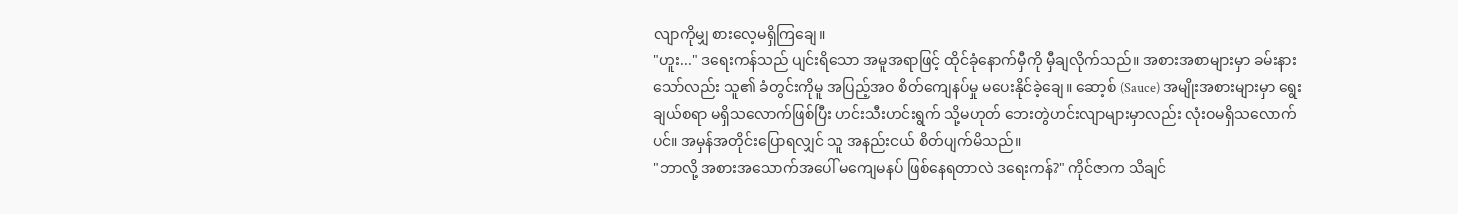လျာကိုမျှ စားလေ့မရှိကြချေ။
"ဟူး..." ဒရေးကန်သည် ပျင်းရိသော အမူအရာဖြင့် ထိုင်ခုံနောက်မှီကို မှီချလိုက်သည်။ အစားအစာများမှာ ခမ်းနားသော်လည်း သူ၏ ခံတွင်းကိုမူ အပြည့်အဝ စိတ်ကျေနပ်မှု မပေးနိုင်ခဲ့ချေ။ ဆော့စ် (Sauce) အမျိုးအစားများမှာ ရွေးချယ်စရာ မရှိသလောက်ဖြစ်ပြီး ဟင်းသီးဟင်းရွက် သို့မဟုတ် ဘေးတွဲဟင်းလျာများမှာလည်း လုံးဝမရှိသလောက်ပင်။ အမှန်အတိုင်းပြောရလျှင် သူ အနည်းငယ် စိတ်ပျက်မိသည်။
"ဘာလို့ အစားအသောက်အပေါ် မကျေမနပ် ဖြစ်နေရတာလဲ ဒရေးကန်?" ကိုင်ဇာက သိချင်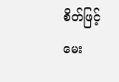စိတ်ဖြင့် မေး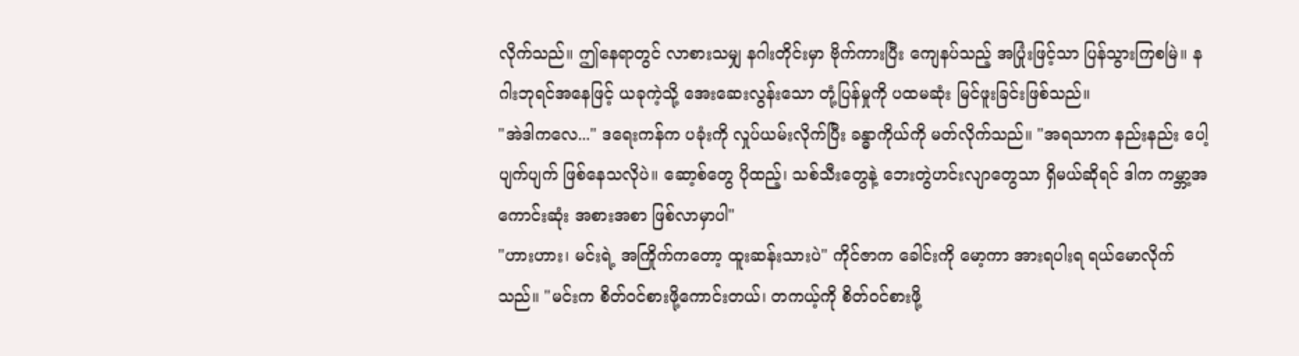လိုက်သည်။ ဤနေရာတွင် လာစားသမျှ နဂါးတိုင်းမှာ ဗိုက်ကားပြီး ကျေနပ်သည့် အပြုံးဖြင့်သာ ပြန်သွားကြစမြဲ။ နဂါးဘုရင်အနေဖြင့် ယခုကဲ့သို့ အေးဆေးလွန်းသော တုံ့ပြန်မှုကို ပထမဆုံး မြင်ဖူးခြင်းဖြစ်သည်။
"အဲဒါကလေ..." ဒရေးကန်က ပခုံးကို လှုပ်ယမ်းလိုက်ပြီး ခန္ဓာကိုယ်ကို မတ်လိုက်သည်။ "အရသာက နည်းနည်း ပေါ့ပျက်ပျက် ဖြစ်နေသလိုပဲ။ ဆော့စ်တွေ ပိုထည့်၊ သစ်သီးတွေနဲ့ ဘေးတွဲဟင်းလျာတွေသာ ရှိမယ်ဆိုရင် ဒါက ကမ္ဘာ့အကောင်းဆုံး အစားအစာ ဖြစ်လာမှာပါ"
"ဟားဟား၊ မင်းရဲ့ အကြိုက်ကတော့ ထူးဆန်းသားပဲ" ကိုင်ဇာက ခေါင်းကို မော့ကာ အားရပါးရ ရယ်မောလိုက်သည်။ "မင်းက စိတ်ဝင်စားဖို့ကောင်းတယ်၊ တကယ့်ကို စိတ်ဝင်စားဖို့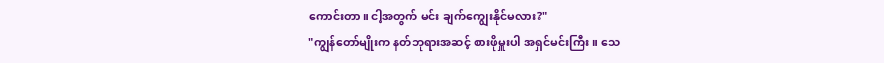ကောင်းတာ။ ငါ့အတွက် မင်း ချက်ကျွေးနိုင်မလား?"
"ကျွန်တော်မျိုးက နတ်ဘုရားအဆင့် စားဖိုမှူးပါ အရှင်မင်းကြီး။ သေ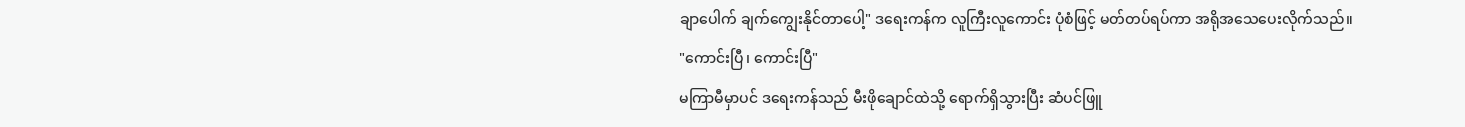ချာပေါက် ချက်ကျွေးနိုင်တာပေါ့" ဒရေးကန်က လူကြီးလူကောင်း ပုံစံဖြင့် မတ်တပ်ရပ်ကာ အရိုအသေပေးလိုက်သည်။
"ကောင်းပြီ၊ ကောင်းပြီ"
မကြာမီမှာပင် ဒရေးကန်သည် မီးဖိုချောင်ထဲသို့ ရောက်ရှိသွားပြီး ဆံပင်ဖြူ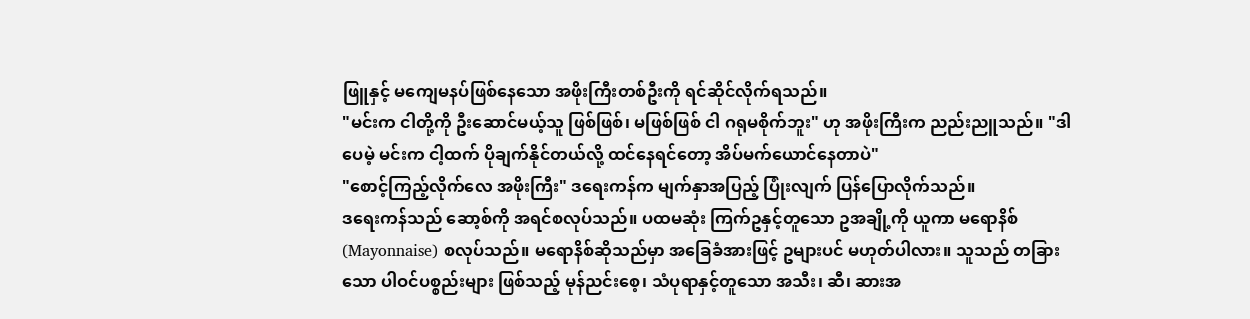ဖြူနှင့် မကျေမနပ်ဖြစ်နေသော အဖိုးကြီးတစ်ဦးကို ရင်ဆိုင်လိုက်ရသည်။
"မင်းက ငါတို့ကို ဦးဆောင်မယ့်သူ ဖြစ်ဖြစ်၊ မဖြစ်ဖြစ် ငါ ဂရုမစိုက်ဘူး" ဟု အဖိုးကြီးက ညည်းညူသည်။ "ဒါပေမဲ့ မင်းက ငါ့ထက် ပိုချက်နိုင်တယ်လို့ ထင်နေရင်တော့ အိပ်မက်ယောင်နေတာပဲ"
"စောင့်ကြည့်လိုက်လေ အဖိုးကြီး" ဒရေးကန်က မျက်နှာအပြည့် ပြုံးလျက် ပြန်ပြောလိုက်သည်။
ဒရေးကန်သည် ဆော့စ်ကို အရင်စလုပ်သည်။ ပထမဆုံး ကြက်ဥနှင့်တူသော ဥအချို့ကို ယူကာ မရောနိစ် (Mayonnaise) စလုပ်သည်။ မရောနိစ်ဆိုသည်မှာ အခြေခံအားဖြင့် ဥများပင် မဟုတ်ပါလား။ သူသည် တခြားသော ပါဝင်ပစ္စည်းများ ဖြစ်သည့် မုန်ညင်းစေ့၊ သံပုရာနှင့်တူသော အသီး၊ ဆီ၊ ဆားအ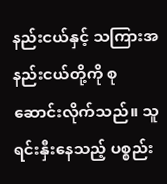နည်းငယ်နှင့် သကြားအနည်းငယ်တို့ကို စုဆောင်းလိုက်သည်။ သူ ရင်းနှီးနေသည့် ပစ္စည်း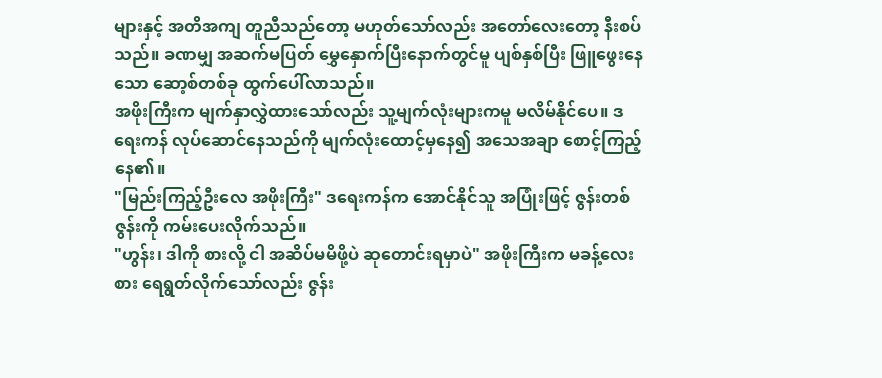များနှင့် အတိအကျ တူညီသည်တော့ မဟုတ်သော်လည်း အတော်လေးတော့ နီးစပ်သည်။ ခဏမျှ အဆက်မပြတ် မွှေနှောက်ပြီးနောက်တွင်မူ ပျစ်နှစ်ပြီး ဖြူဖွေးနေသော ဆော့စ်တစ်ခု ထွက်ပေါ်လာသည်။
အဖိုးကြီးက မျက်နှာလွှဲထားသော်လည်း သူ့မျက်လုံးများကမူ မလိမ်နိုင်ပေ။ ဒရေးကန် လုပ်ဆောင်နေသည်ကို မျက်လုံးထောင့်မှနေ၍ အသေအချာ စောင့်ကြည့်နေ၏။
"မြည်းကြည့်ဦးလေ အဖိုးကြီး" ဒရေးကန်က အောင်နိုင်သူ အပြုံးဖြင့် ဇွန်းတစ်ဇွန်းကို ကမ်းပေးလိုက်သည်။
"ဟွန်း၊ ဒါကို စားလို့ ငါ အဆိပ်မမိဖို့ပဲ ဆုတောင်းရမှာပဲ" အဖိုးကြီးက မခန့်လေးစား ရေရွတ်လိုက်သော်လည်း ဇွန်း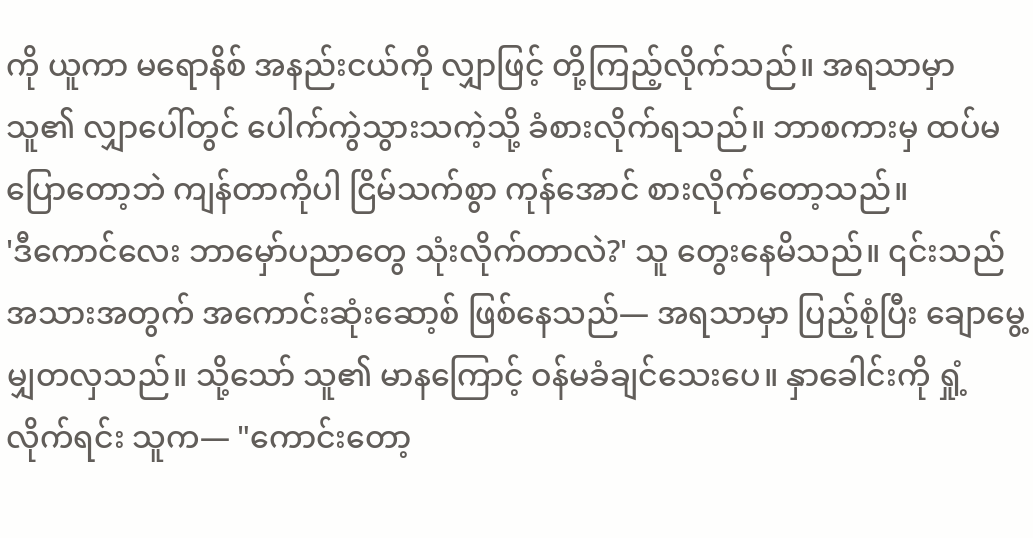ကို ယူကာ မရောနိစ် အနည်းငယ်ကို လျှာဖြင့် တို့ကြည့်လိုက်သည်။ အရသာမှာ သူ၏ လျှာပေါ်တွင် ပေါက်ကွဲသွားသကဲ့သို့ ခံစားလိုက်ရသည်။ ဘာစကားမှ ထပ်မပြောတော့ဘဲ ကျန်တာကိုပါ ငြိမ်သက်စွာ ကုန်အောင် စားလိုက်တော့သည်။
'ဒီကောင်လေး ဘာမှော်ပညာတွေ သုံးလိုက်တာလဲ?' သူ တွေးနေမိသည်။ ၎င်းသည် အသားအတွက် အကောင်းဆုံးဆော့စ် ဖြစ်နေသည်— အရသာမှာ ပြည့်စုံပြီး ချောမွေ့မျှတလှသည်။ သို့သော် သူ၏ မာနကြောင့် ဝန်မခံချင်သေးပေ။ နှာခေါင်းကို ရှုံ့လိုက်ရင်း သူက— "ကောင်းတော့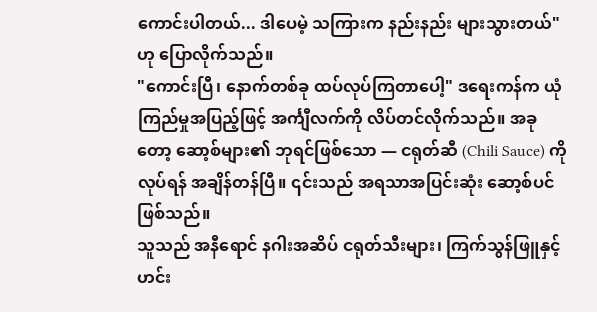ကောင်းပါတယ်... ဒါပေမဲ့ သကြားက နည်းနည်း များသွားတယ်" ဟု ပြောလိုက်သည်။
"ကောင်းပြီ၊ နောက်တစ်ခု ထပ်လုပ်ကြတာပေါ့" ဒရေးကန်က ယုံကြည်မှုအပြည့်ဖြင့် အင်္ကျီလက်ကို လိပ်တင်လိုက်သည်။ အခုတော့ ဆော့စ်များ၏ ဘုရင်ဖြစ်သော — ငရုတ်ဆီ (Chili Sauce) ကို လုပ်ရန် အချိန်တန်ပြီ။ ၎င်းသည် အရသာအပြင်းဆုံး ဆော့စ်ပင် ဖြစ်သည်။
သူသည် အနီရောင် နဂါးအဆိပ် ငရုတ်သီးများ၊ ကြက်သွန်ဖြူနှင့် ဟင်း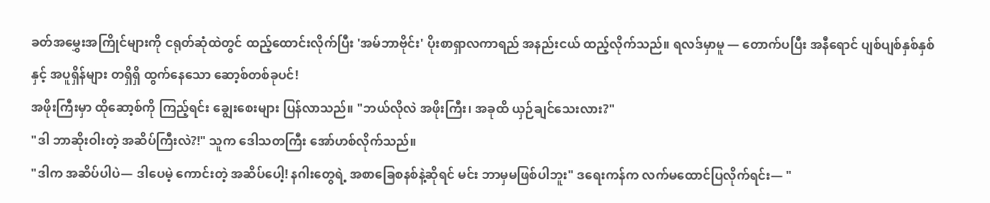ခတ်အမွှေးအကြိုင်များကို ငရုတ်ဆုံထဲတွင် ထည့်ထောင်းလိုက်ပြီး 'အမ်ဘာဗိုင်း' ပိုးစာရှာလကာရည် အနည်းငယ် ထည့်လိုက်သည်။ ရလဒ်မှာမူ — တောက်ပပြီး အနီရောင် ပျစ်ပျစ်နှစ်နှစ်နှင့် အပူရှိန်များ တရှိရှိ ထွက်နေသော ဆော့စ်တစ်ခုပင်!
အဖိုးကြီးမှာ ထိုဆော့စ်ကို ကြည့်ရင်း ချွေးစေးများ ပြန်လာသည်။ "ဘယ်လိုလဲ အဖိုးကြီး၊ အခုထိ ယှဉ်ချင်သေးလား?"
"ဒါ ဘာဆိုးဝါးတဲ့ အဆိပ်ကြီးလဲ?!" သူက ဒေါသတကြီး အော်ဟစ်လိုက်သည်။
"ဒါက အဆိပ်ပါပဲ— ဒါပေမဲ့ ကောင်းတဲ့ အဆိပ်ပေါ့! နဂါးတွေရဲ့ အစာခြေစနစ်နဲ့ဆိုရင် မင်း ဘာမှမဖြစ်ပါဘူး" ဒရေးကန်က လက်မထောင်ပြလိုက်ရင်း— "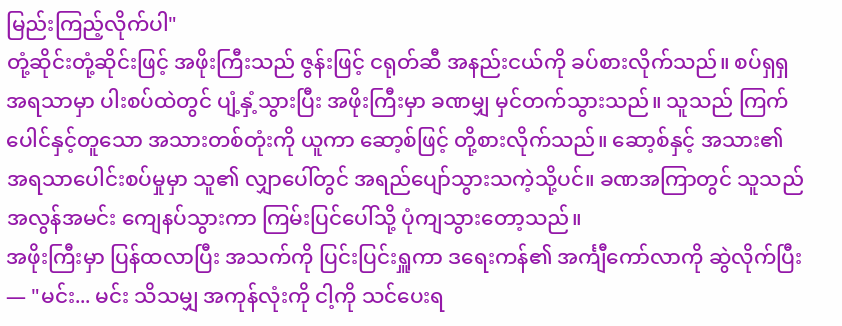မြည်းကြည့်လိုက်ပါ"
တုံ့ဆိုင်းတုံ့ဆိုင်းဖြင့် အဖိုးကြီးသည် ဇွန်းဖြင့် ငရုတ်ဆီ အနည်းငယ်ကို ခပ်စားလိုက်သည်။ စပ်ရှရှ အရသာမှာ ပါးစပ်ထဲတွင် ပျံ့နှံ့သွားပြီး အဖိုးကြီးမှာ ခဏမျှ မှင်တက်သွားသည်။ သူသည် ကြက်ပေါင်နှင့်တူသော အသားတစ်တုံးကို ယူကာ ဆော့စ်ဖြင့် တို့စားလိုက်သည်။ ဆော့စ်နှင့် အသား၏ အရသာပေါင်းစပ်မှုမှာ သူ၏ လျှာပေါ်တွင် အရည်ပျော်သွားသကဲ့သို့ပင်။ ခဏအကြာတွင် သူသည် အလွန်အမင်း ကျေနပ်သွားကာ ကြမ်းပြင်ပေါ်သို့ ပုံကျသွားတော့သည်။
အဖိုးကြီးမှာ ပြန်ထလာပြီး အသက်ကို ပြင်းပြင်းရှူကာ ဒရေးကန်၏ အင်္ကျီကော်လာကို ဆွဲလိုက်ပြီး— "မင်း... မင်း သိသမျှ အကုန်လုံးကို ငါ့ကို သင်ပေးရ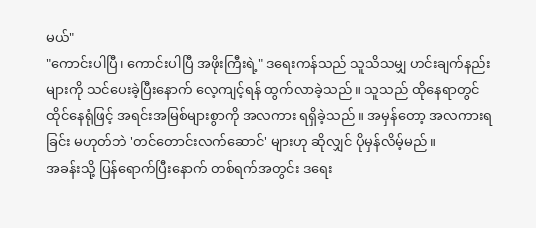မယ်"
"ကောင်းပါပြီ၊ ကောင်းပါပြီ အဖိုးကြီးရဲ့" ဒရေးကန်သည် သူသိသမျှ ဟင်းချက်နည်းများကို သင်ပေးခဲ့ပြီးနောက် လေ့ကျင့်ရန် ထွက်လာခဲ့သည်။ သူသည် ထိုနေရာတွင် ထိုင်နေရုံဖြင့် အရင်းအမြစ်များစွာကို အလကား ရရှိခဲ့သည်။ အမှန်တော့ အလကားရခြင်း မဟုတ်ဘဲ 'တင်တောင်းလက်ဆောင်' များဟု ဆိုလျှင် ပိုမှန်လိမ့်မည်။
အခန်းသို့ ပြန်ရောက်ပြီးနောက် တစ်ရက်အတွင်း ဒရေး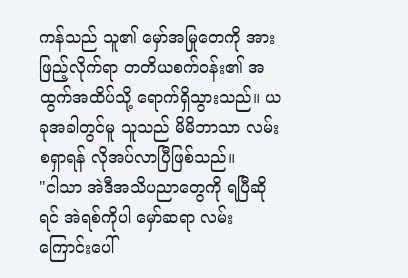ကန်သည် သူ၏ မှော်အမြုတေကို အားဖြည့်လိုက်ရာ တတိယစက်၀န်း၏ အထွက်အထိပ်သို့ ရောက်ရှိသွားသည်။ ယခုအခါတွင်မူ သူသည် မိမိဘာသာ လမ်းစရှာရန် လိုအပ်လာပြီဖြစ်သည်။
"ငါသာ အဲဒီအသိပညာတွေကို ရပြီဆိုရင် အဲရစ်ကိုပါ မှော်ဆရာ လမ်းကြောင်းပေါ်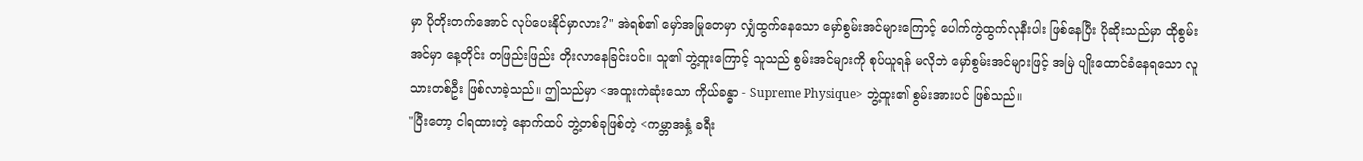မှာ ပိုတိုးတက်အောင် လုပ်ပေးနိုင်မှာလား?" အဲရစ်၏ မှော်အမြုတေမှာ လျှံထွက်နေသော မှော်စွမ်းအင်များကြောင့် ပေါက်ကွဲထွက်လုနီးပါး ဖြစ်နေပြီး ပိုဆိုးသည်မှာ ထိုစွမ်းအင်မှာ နေ့တိုင်း တဖြည်းဖြည်း တိုးလာနေခြင်းပင်။ သူ၏ ဘွဲ့ထူးကြောင့် သူသည် စွမ်းအင်များကို စုပ်ယူရန် မလိုဘဲ မှော်စွမ်းအင်များဖြင့် အမြဲ ပျိုးထောင်ခံနေရသော လူသားတစ်ဦး ဖြစ်လာခဲ့သည်။ ဤသည်မှာ <အထူးကဲဆုံးသော ကိုယ်ခန္ဓာ - Supreme Physique> ဘွဲ့ထူး၏ စွမ်းအားပင် ဖြစ်သည်။
"ပြီးတော့ ငါရထားတဲ့ နောက်ထပ် ဘွဲ့တစ်ခုဖြစ်တဲ့ <ကမ္ဘာအနှံ့ ခရီး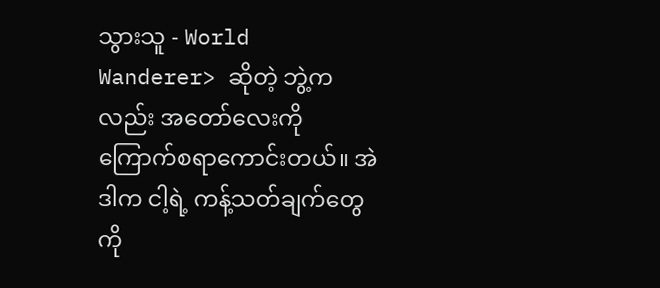သွားသူ - World Wanderer> ဆိုတဲ့ ဘွဲ့ကလည်း အတော်လေးကို ကြောက်စရာကောင်းတယ်။ အဲဒါက ငါ့ရဲ့ ကန့်သတ်ချက်တွေကို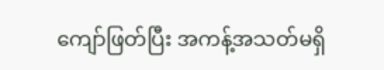ကျော်ဖြတ်ပြီး အကန့်အသတ်မရှိ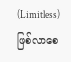(Limitless) ဖြစ်လာစေ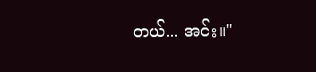တယ်... အင်း။"